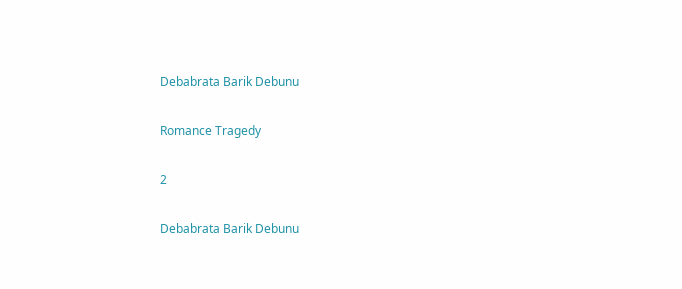Debabrata Barik Debunu

Romance Tragedy

2

Debabrata Barik Debunu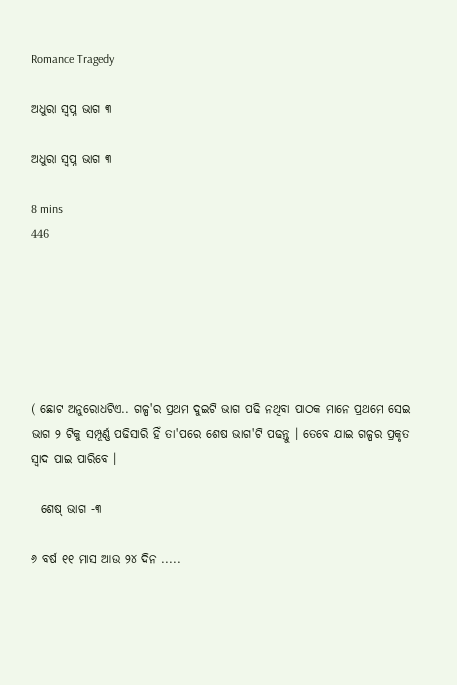Romance Tragedy

ଅଧୁରା ସ୍ଵପ୍ନ ଭାଗ ୩

ଅଧୁରା ସ୍ଵପ୍ନ ଭାଗ ୩

8 mins
446






( ଛୋଟ ଅନୁରୋଧଟିଏ.. ଗଳ୍ପ'ର ପ୍ରଥମ ଦୁଇଟି ଭାଗ ପଢି ନଥିବା ପାଠକ ମାନେ ପ୍ରଥମେ ସେଇ ଭାଗ ୨ ଟିକୁ ସମ୍ପୂର୍ଣ୍ଣ ପଢିସାରି ହିଁ ତା'ପରେ ଶେଷ ଭାଗ'ଟି ପଢନ୍ତୁ । ତେବେ ଯାଇ ଗଳ୍ପର ପ୍ରକୃତ ସ୍ବାଦ ପାଇ ପାରିବେ ।

  ଶେଷ୍ ଭାଗ -୩

୬ ବର୍ଷ ୧୧ ମାସ ଆଉ ୨୪ ଦିନ .....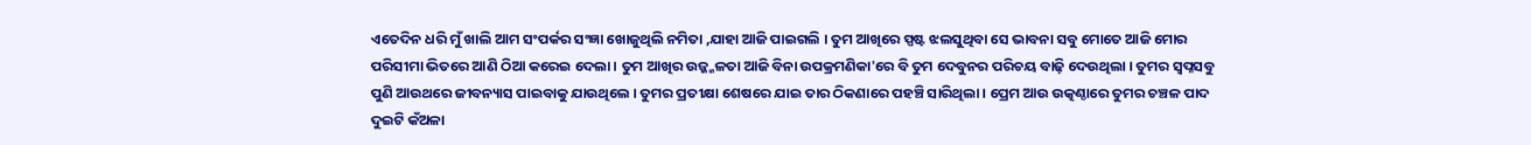ଏତେଦିନ ଧରି ମୁଁ ଖାଲି ଆମ ସଂପର୍କର ସଂଜ୍ଞା ଖୋଜୁଥିଲି ନମିତା ,ଯାହା ଆଜି ପାଇଗଲି । ତୁମ ଆଖିରେ ସ୍ପଷ୍ଟ ଝଲସୁଥିବା ସେ ଭାବନା ସବୁ ମୋତେ ଆଜି ମୋର ପରିସୀମା ଭିତରେ ଆଣି ଠିଆ କରେଇ ଦେଲା । ତୁମ ଆଖିର ଉଜ୍ଜ୍ଜଳତା ଆଜି ବିନା ଉପକ୍ରମଣିକା'ରେ ବି ତୁମ ଦେବୁନର ପରିଚୟ ବାଢ଼ି ଦେଉଥିଲା । ତୁମର ସ୍ବପ୍ନସବୁ ପୁଣି ଆଉଥରେ ଜୀବନ୍ୟାସ ପାଇବାକୁ ଯାଉଥିଲେ । ତୁମର ପ୍ରତୀକ୍ଷା ଶେଷରେ ଯାଇ ତାର ଠିକଣାରେ ପହଞ୍ଚି ସାରିଥିଲା । ପ୍ରେମ ଆଉ ଉତ୍କଣ୍ଠାରେ ତୁମର ଚଞ୍ଚଳ ପାଦ ଦୁଇଟି କଁଅଳା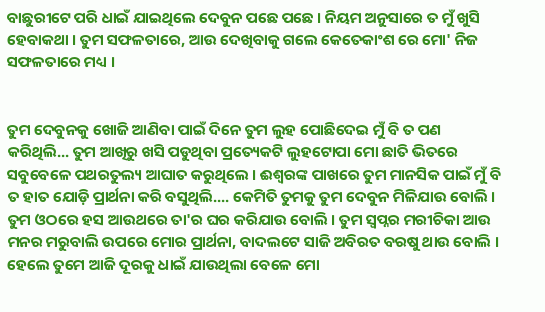ବାଛୁରୀଟେ ପରି ଧାଇଁ ଯାଇଥିଲେ ଦେବୁନ ପଛେ ପଛେ । ନିୟମ ଅନୁସାରେ ତ ମୁଁ ଖୁସି ହେବାକଥା । ତୁମ ସଫଳତାରେ, ଆଉ ଦେଖିବାକୁ ଗଲେ କେତେକାଂଶ ରେ ମୋ' ନିଜ ସଫଳତାରେ ମଧ୍ୟ ।


ତୁମ ଦେବୁନକୁ ଖୋଜି ଆଣିବା ପାଇଁ ଦିନେ ତୁମ ଲୁହ ପୋଛିଦେଇ ମୁଁ ବି ତ ପଣ କରିଥିଲି... ତୁମ ଆଖିରୁ ଖସି ପଡୁଥିବା ପ୍ରତ୍ୟେକଟି ଲୁହଟୋପା ମୋ ଛାତି ଭିତରେ ସବୁବେଳେ ପଥରତୁଲ୍ୟ ଆଘାତ କରୁଥିଲେ । ଈଶ୍ୱରଙ୍କ ପାଖରେ ତୁମ ମାନସିକ ପାଇଁ ମୁଁ ବି ତ ହାତ ଯୋଡ଼ି ପ୍ରାର୍ଥନା କରି ବସୁଥିଲି.... କେମିତି ତୁମକୁ ତୁମ ଦେବୁନ ମିଳିଯାଉ ବୋଲି । ତୁମ ଓଠରେ ହସ ଆଉଥରେ ତା'ର ଘର କରିଯାଉ ବୋଲି । ତୁମ ସ୍ବପ୍ନର ମରୀଚିକା ଆଉ ମନର ମରୁବାଲି ଉପରେ ମୋର ପ୍ରାର୍ଥନା, ବାଦଲଟେ ସାଜି ଅବିରତ ବରଷୁ ଥାଉ ବୋଲି । ହେଲେ ତୁମେ ଆଜି ଦୂରକୁ ଧାଇଁ ଯାଉଥିଲା ବେଳେ ମୋ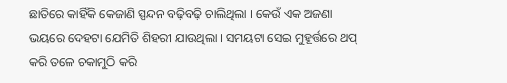ଛାତିରେ କାହିଁକି କେଜାଣି ସ୍ପନ୍ଦନ ବଢ଼ିବଢ଼ି ଚାଲିଥିଲା । କେଉଁ ଏକ ଅଜଣା ଭୟରେ ଦେହଟା ଯେମିତି ଶିହରୀ ଯାଉଥିଲା । ସମୟଟା ସେଇ ମୁହୂର୍ତ୍ତରେ ଥପ୍ କରି ତଳେ ଚକାମୁଠି କରି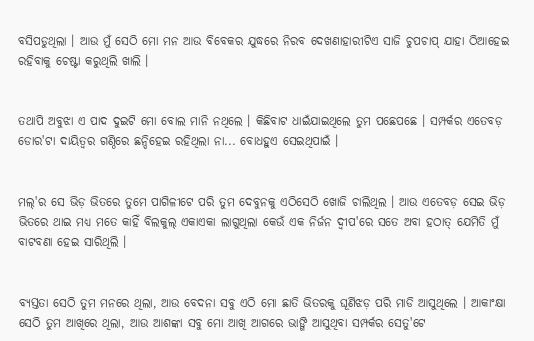ବସିପଡୁଥିଲା । ଆଉ ମୁଁ ସେଠି ମୋ ମନ ଆଉ ବିବେକର ଯୁଦ୍ଧରେ ନିରବ ଦେଖଣାହାରୀଟିଏ ସାଜି ଚୁପଚାପ୍ ଯାହା ଠିଆହେଇ ରହିବାକୁ ଚେଷ୍ଟା କରୁଥିଲି ଖାଲି ।


ତଥାପି ଅବୁଝା ଏ ପାଦ ଦୁଇଟି ମୋ ବୋଲ ମାନି ନଥିଲେ । କିଛିବାଟ ଧାଇଁଯାଇଥିଲେ ତୁମ ପଛେପଛେ । ସମ୍ପର୍କର ଏତେବଡ଼ ଡୋର'ଟା ଦାୟିତ୍ବର ଗଣ୍ଠିରେ ଛନ୍ଦିହେଇ ରହିଥିଲା ନା... ବୋଧହୁଏ ସେଇଥିପାଇଁ ।


ମଲ୍'ର ସେ ଭିଡ଼ ଭିତରେ ତୁମେ ପାଗିଳୀଟେ ପରି ତୁମ ଦେବୁନକୁ ଏଠିସେଠି ଖୋଜି ଚାଲିଥିଲ । ଆଉ ଏତେବଡ଼ ସେଇ ଭିଡ଼ ଭିତରେ ଥାଇ ମଧ୍ୟ ମତେ କାହିଁ ବିଲକୁଲ୍ ଏକାଏକା ଲାଗୁଥିଲା କେଉଁ ଏକ ନିର୍ଜନ ଦ୍ଵୀପ'ରେ ସତେ ଅବା ହଠାତ୍ ଯେମିତି ମୁଁ ବାଟବଣା ହେଇ ସାରିଥିଲି ।


ବ୍ୟସ୍ତତା ସେଠି ତୁମ ମନରେ ଥିଲା, ଆଉ ବେଦନା ସବୁ ଏଠି ମୋ ଛାତି ଭିତରକୁ ଘୂର୍ଣିଝଡ଼ ପରି ମାଡି ଆସୁଥିଲେ । ଆକାଂକ୍ଷା ସେଠି ତୁମ ଆଖିରେ ଥିଲା, ଆଉ ଆଶଙ୍କା ସବୁ ମୋ ଆଖି ଆଗରେ ଭାଙ୍ଗି ଆସୁଥିବା ସମ୍ପର୍କର ସେତୁ'ଟେ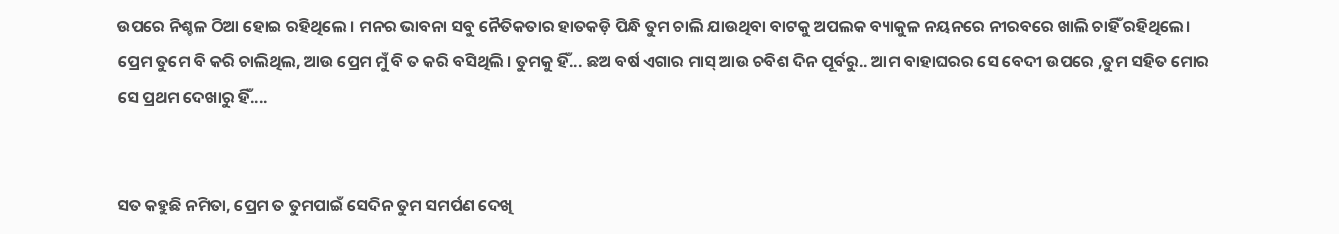ଉପରେ ନିଶ୍ଚଳ ଠିଆ ହୋଇ ରହିଥିଲେ । ମନର ଭାବନା ସବୁ ନୈତିକତାର ହାତକଡ଼ି ପିନ୍ଧି ତୁମ ଚାଲି ଯାଉଥିବା ବାଟକୁ ଅପଲକ ବ୍ୟାକୁଳ ନୟନରେ ନୀରବରେ ଖାଲି ଚାହିଁ ରହିଥିଲେ। ପ୍ରେମ ତୁମେ ବି କରି ଚାଲିଥିଲ, ଆଉ ପ୍ରେମ ମୁଁ ବି ତ କରି ବସିଥିଲି । ତୁମକୁ ହିଁ... ଛଅ ବର୍ଷ ଏଗାର ମାସ୍ ଆଉ ଚବିଶ ଦିନ ପୂର୍ବରୁ.. ଆମ ବାହାଘରର ସେ ବେଦୀ ଉପରେ ,ତୁମ ସହିତ ମୋର ସେ ପ୍ରଥମ ଦେଖାରୁ ହିଁ....


ସତ କହୁଛି ନମିତା, ପ୍ରେମ ତ ତୁମପାଇଁ ସେଦିନ ତୁମ ସମର୍ପଣ ଦେଖି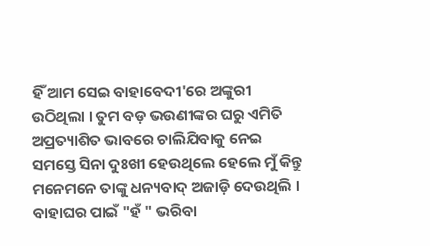ହିଁ ଆମ ସେଇ ବାହାବେଦୀ'ରେ ଅଙ୍କୁରୀ ଉଠିଥିଲା । ତୁମ ବଡ଼ ଭଉଣୀଙ୍କର ଘରୁ ଏମିତି ଅପ୍ରତ୍ୟାଶିତ ଭାବରେ ଚାଲିଯିବାକୁ ନେଇ ସମସ୍ତେ ସିନା ଦୁଃଖୀ ହେଉଥିଲେ ହେଲେ ମୁଁ କିନ୍ତୁ ମନେମନେ ତାଙ୍କୁ ଧନ୍ୟବାଦ୍ ଅଜାଡ଼ି ଦେଉଥିଲି । ବାହାଘର ପାଇଁ "ହଁ " ଭରିବା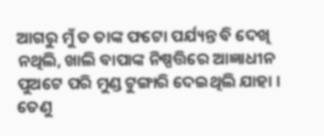ଆଗରୁ ମୁଁ ତ ତାଙ୍କ ଫଟୋ ପର୍ଯ୍ୟନ୍ତ ବି ଦେଖି ନଥିଲି, ଖାଲି ବାପାଙ୍କ ନିଷ୍ପତ୍ତିରେ ଆଜ୍ଞାଧୀନ ପୁଅଟେ ପରି ମୁଣ୍ଡ ଟୁଙ୍ଗାରି ଦେଇଥିଲି ଯାହା । ତେଣୁ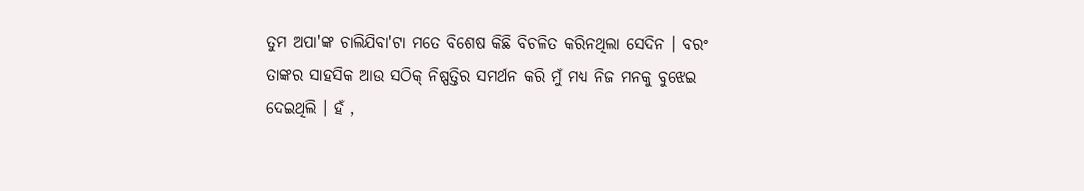ତୁମ ଅପା'ଙ୍କ ଚାଲିଯିବା'ଟା ମତେ ବିଶେଷ କିଛି ବିଚଳିତ କରିନଥିଲା ସେଦିନ । ବରଂ ତାଙ୍କର ସାହସିକ ଆଉ ସଠିକ୍ ନିଷ୍ପତ୍ତିର ସମର୍ଥନ କରି ମୁଁ ମଧ୍ୟ ନିଜ ମନକୁ ବୁଝେଇ ଦେଇଥିଲି । ହଁ ,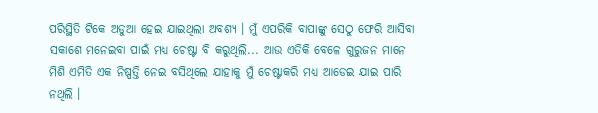ପରିସ୍ଥିତି ଟିକେ ଅଡୁଆ ହେଇ ଯାଇଥିଲା ଅବଶ୍ୟ । ମୁଁ ଏପରିକି ବାପାଙ୍କୁ ସେଠୁ ଫେରି ଆସିବା ସକାଶେ ମନେଇବା ପାଇଁ ମଧ୍ୟ ଚେଷ୍ଟା ବି କରୁଥିଲି... ଆଉ ଏତିକି ବେଳେ ଗୁରୁଜନ ମାନେ ମିଶି ଏମିତି ଏକ ନିଷ୍ପତ୍ତି ନେଇ ବସିଥିଲେ ଯାହାକୁ ମୁଁ ଚେଷ୍ଟାକରି ମଧ୍ୟ ଆଡେଇ ଯାଇ ପାରି ନଥିଲି ।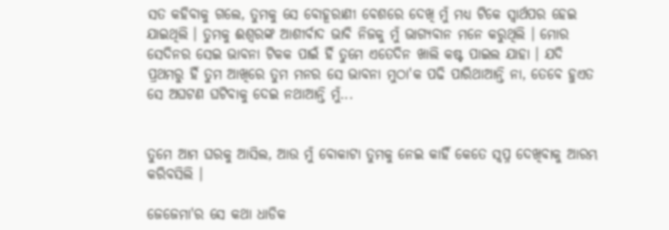ସତ କହିବାକୁ ଗଲେ, ତୁମକୁ ସେ ବୋହୂରାଣୀ ବେଶରେ ଦେଖି ମୁଁ ମଧ୍ୟ ଟିକେ ସ୍ୱାର୍ଥପର ହେଇ ଯାଇଥିଲି । ତୁମକୁ ଈଶ୍ୱରଙ୍କ ଆଶୀର୍ବାଦ ଭାବି ନିଜକୁ ମୁଁ ଭାଗ୍ୟବାନ ମନେ କରୁଥିଲି । ମୋର ସେଦିନର ସେଇ ଭାବନା ଟିକକ ପାଇଁ ହିଁ ତୁମେ ଏତେଦିନ ଖାଲି କଷ୍ଟ ପାଇଲ ଯାହା । ଯଦି ପ୍ରଥମରୁ ହିଁ ତୁମ ଆଖିରେ ତୁମ ମନର ସେ ଭାବନା ମୁଠା'କ ପଢି ପାରିଥାଆନ୍ତି ନା, ତେବେ ହୁଏତ ସେ ଅଘଟଣ ଘଟିବାକୁ ଦେଇ ନଥାଆନ୍ତି ମୁଁ...


ତୁମେ ଆମ ଘରକୁ ଆସିଲ, ଆଉ ମୁଁ ବୋକାଟା ତୁମକୁ ନେଇ କାହିଁ କେତେ ସ୍ବପ୍ନ ଦେଖିବାକୁ ଆରମ୍ଭ କରିବସିଲି ।

ଜେଜେମା'ର ସେ କଥା ଧାଡିକ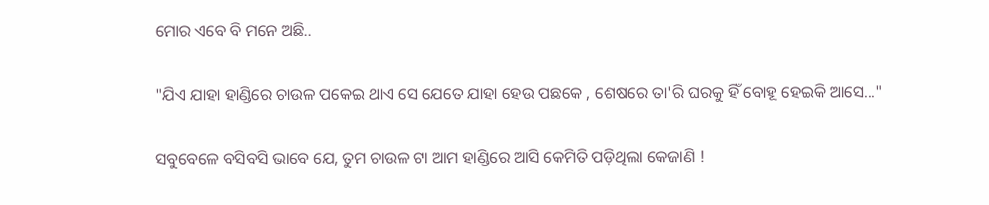ମୋର ଏବେ ବି ମନେ ଅଛି..

"ଯିଏ ଯାହା ହାଣ୍ଡିରେ ଚାଉଳ ପକେଇ ଥାଏ ସେ ଯେତେ ଯାହା ହେଉ ପଛକେ , ଶେଷରେ ତା'ରି ଘରକୁ ହିଁ ବୋହୂ ହେଇକି ଆସେ..."

ସବୁବେଳେ ବସିବସି ଭାବେ ଯେ, ତୁମ ଚାଉଳ ଟା ଆମ ହାଣ୍ଡିରେ ଆସି କେମିତି ପଡ଼ିଥିଲା କେଜାଣି !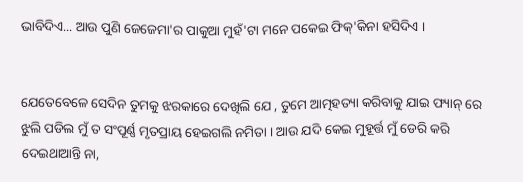ଭାବିଦିଏ... ଆଉ ପୁଣି ଜେଜେମା'ର ପାକୁଆ ମୁହଁ'ଟା ମନେ ପକେଇ ଫିକ୍'କିନା ହସିଦିଏ ।


ଯେତେବେଳେ ସେଦିନ ତୁମକୁ ଝରକାରେ ଦେଖିଲି ଯେ , ତୁମେ ଆତ୍ମହତ୍ୟା କରିବାକୁ ଯାଇ ଫ୍ୟାନ୍ ରେ ଝୁଲି ପଡିଲ ମୁଁ ତ ସଂପୂର୍ଣ୍ଣ ମୃତପ୍ରାୟ ହେଇଗଲି ନମିତା । ଆଉ ଯଦି କେଇ ମୁହୂର୍ତ୍ତ ମୁଁ ଡେରି କରି ଦେଇଥାଆନ୍ତି ନା,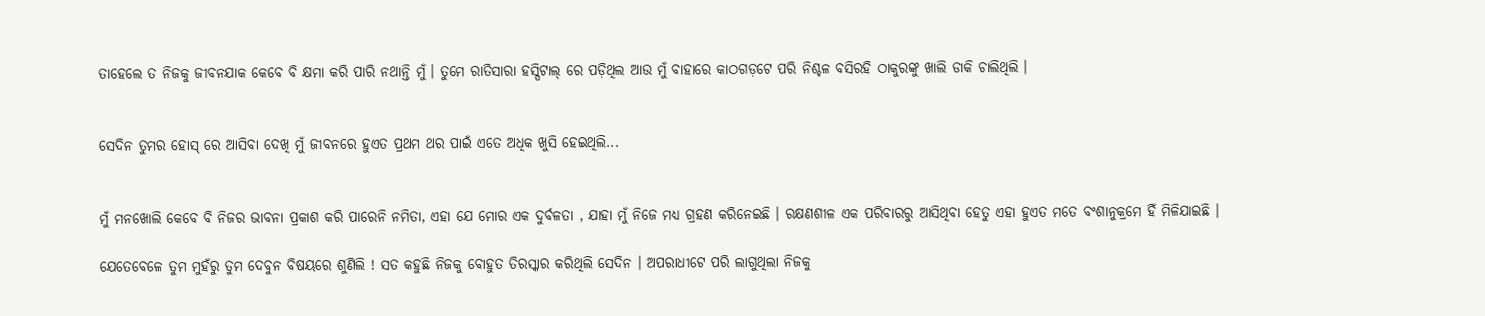ତାହେଲେ ତ ନିଜକୁ ଜୀବନଯାକ କେବେ ବି କ୍ଷମା କରି ପାରି ନଥାନ୍ତି ମୁଁ । ତୁମେ ରାତିସାରା ହସ୍ପିଟାଲ୍ ରେ ପଡ଼ିଥିଲ ଆଉ ମୁଁ ବାହାରେ କାଠଗଡ଼ଟେ ପରି ନିଶ୍ଚଳ ବସିରହି ଠାକୁରଙ୍କୁ ଖାଲି ଡାକି ଚାଲିଥିଲି ।


ସେଦିନ ତୁମର ହୋସ୍ ରେ ଆସିବା ଦେଖି ମୁଁ ଜୀବନରେ ହୁଏତ ପ୍ରଥମ ଥର ପାଇଁ ଏତେ ଅଧିକ ଖୁସି ହେଇଥିଲି...


ମୁଁ ମନଖୋଲି କେବେ ବି ନିଜର ଭାବନା ପ୍ରକାଶ କରି ପାରେନି ନମିତା, ଏହା ଯେ ମୋର ଏକ ଦୁର୍ବଳତା , ଯାହା ମୁଁ ନିଜେ ମଧ୍ୟ ଗ୍ରହଣ କରିନେଇଛି । ରକ୍ଷଣଶୀଳ ଏକ ପରିବାରରୁ ଆସିଥିବା ହେତୁ ଏହା ହୁଏତ ମତେ ବଂଶାନୁକ୍ରମେ ହିଁ ମିଳିଯାଇଛି ।

ଯେତେବେଳେ ତୁମ ମୁହଁରୁ ତୁମ ଦେବୁନ ବିଷୟରେ ଶୁଣିଲି ! ସତ କହୁଛି ନିଜକୁ ବୋହୁତ ତିରସ୍କାର କରିଥିଲି ସେଦିନ । ଅପରାଧୀଟେ ପରି ଲାଗୁଥିଲା ନିଜକୁ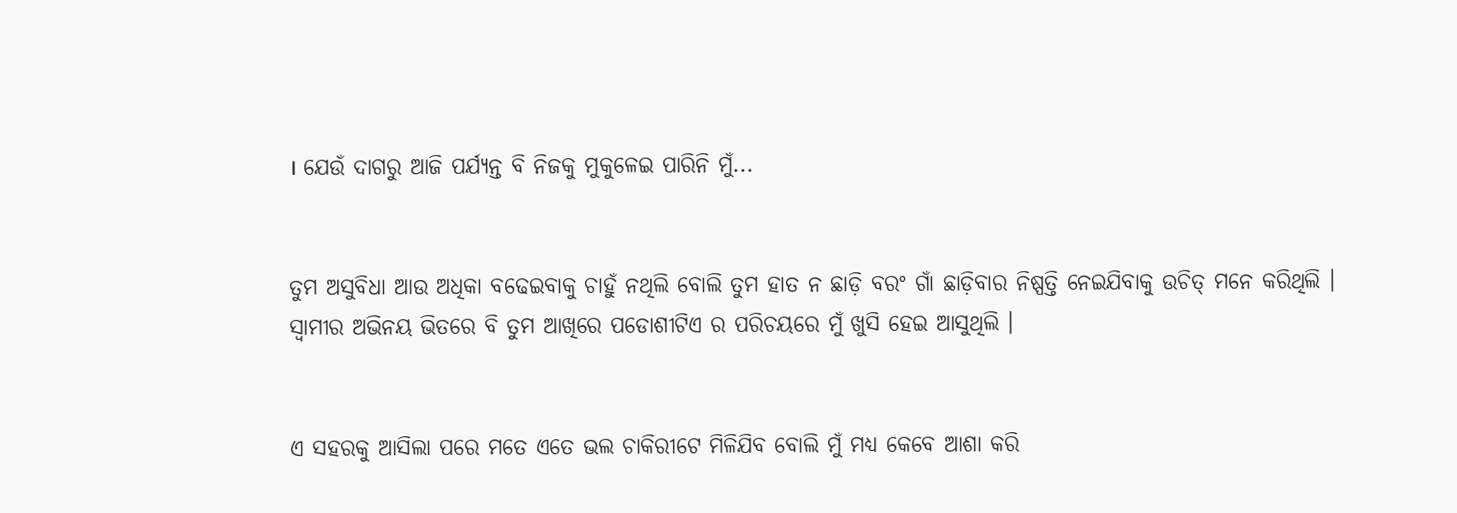। ଯେଉଁ ଦାଗରୁ ଆଜି ପର୍ଯ୍ୟନ୍ତ ବି ନିଜକୁ ମୁକୁଳେଇ ପାରିନି ମୁଁ...


ତୁମ ଅସୁବିଧା ଆଉ ଅଧିକା ବଢେଇବାକୁ ଚାହୁଁ ନଥିଲି ବୋଲି ତୁମ ହାତ ନ ଛାଡ଼ି ବରଂ ଗାଁ ଛାଡ଼ିବାର ନିଷ୍ପତ୍ତି ନେଇଯିବାକୁ ଉଚିତ୍ ମନେ କରିଥିଲି । ସ୍ଵାମୀର ଅଭିନୟ ଭିତରେ ବି ତୁମ ଆଖିରେ ପଡୋଶୀଟିଏ ର ପରିଚୟରେ ମୁଁ ଖୁସି ହେଇ ଆସୁଥିଲି ।


ଏ ସହରକୁ ଆସିଲା ପରେ ମତେ ଏତେ ଭଲ ଚାକିରୀଟେ ମିଳିଯିବ ବୋଲି ମୁଁ ମଧ୍ୟ କେବେ ଆଶା କରି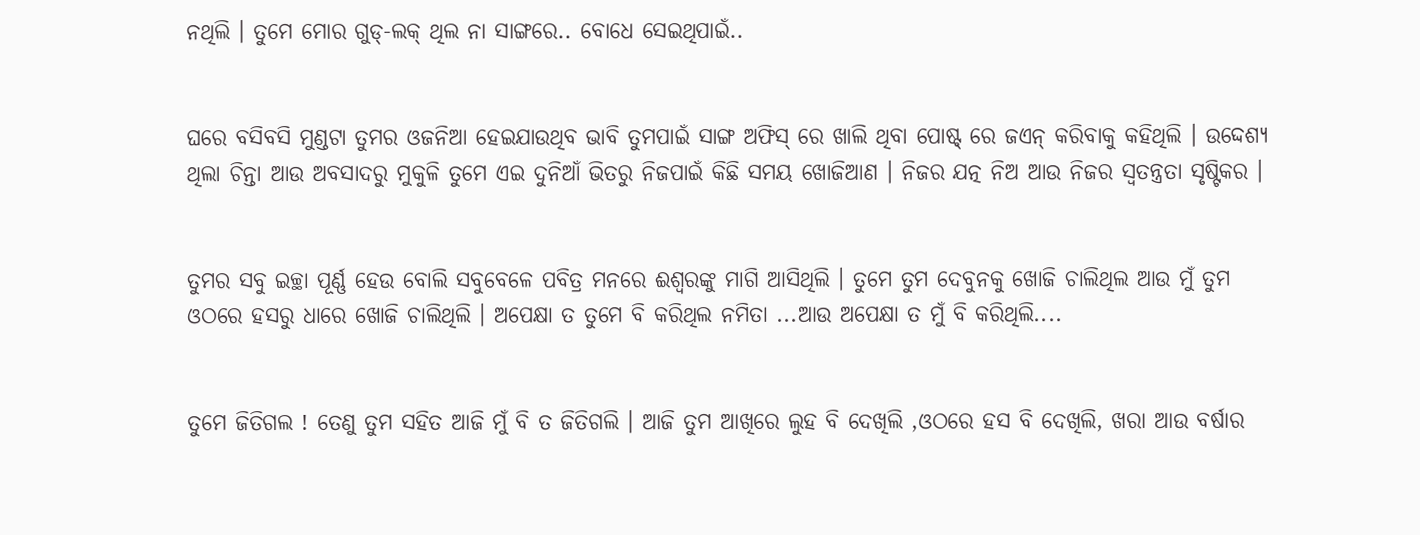ନଥିଲି । ତୁମେ ମୋର ଗୁଡ୍-ଲକ୍ ଥିଲ ନା ସାଙ୍ଗରେ.. ବୋଧେ ସେଇଥିପାଇଁ..


ଘରେ ବସିବସି ମୁଣ୍ଡଟା ତୁମର ଓଜନିଆ ହେଇଯାଉଥିବ ଭାବି ତୁମପାଇଁ ସାଙ୍ଗ ଅଫିସ୍ ରେ ଖାଲି ଥିବା ପୋଷ୍ଟ୍ ରେ ଜଏନ୍ କରିବାକୁ କହିଥିଲି । ଉଦ୍ଦେଶ୍ୟ ଥିଲା ଚିନ୍ତା ଆଉ ଅବସାଦରୁ ମୁକୁଳି ତୁମେ ଏଇ ଦୁନିଆଁ ଭିତରୁ ନିଜପାଇଁ କିଛି ସମୟ ଖୋଜିଆଣ । ନିଜର ଯତ୍ନ ନିଅ ଆଉ ନିଜର ସ୍ୱତନ୍ତ୍ରତା ସୃଷ୍ଟିକର ।


ତୁମର ସବୁ ଇଚ୍ଛା ପୂର୍ଣ୍ଣ ହେଉ ବୋଲି ସବୁବେଳେ ପବିତ୍ର ମନରେ ଈଶ୍ୱରଙ୍କୁ ମାଗି ଆସିଥିଲି । ତୁମେ ତୁମ ଦେବୁନକୁ ଖୋଜି ଚାଲିଥିଲ ଆଉ ମୁଁ ତୁମ ଓଠରେ ହସରୁ ଧାରେ ଖୋଜି ଚାଲିଥିଲି । ଅପେକ୍ଷା ତ ତୁମେ ବି କରିଥିଲ ନମିତା ...ଆଉ ଅପେକ୍ଷା ତ ମୁଁ ବି କରିଥିଲି....


ତୁମେ ଜିତିଗଲ ! ତେଣୁ ତୁମ ସହିତ ଆଜି ମୁଁ ବି ତ ଜିତିଗଲି । ଆଜି ତୁମ ଆଖିରେ ଲୁହ ବି ଦେଖିଲି ,ଓଠରେ ହସ ବି ଦେଖିଲି, ଖରା ଆଉ ବର୍ଷାର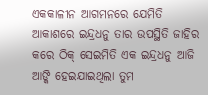ଏକକାଳୀନ ଆଗମନରେ ଯେମିତି ଆକାଶରେ ଇନ୍ଦ୍ରଧନୁ ତାର ଉପସ୍ଥିତି ଜାହିର କରେ ଠିକ୍ ସେଇମିତି ଏକ ଇନ୍ଦ୍ରଧନୁ ଆଜି ଆଙ୍କି ହେଇଯାଇଥିଲା ତୁମ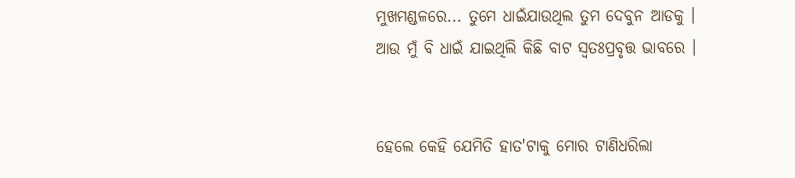ମୁଖମଣ୍ଡଳରେ... ତୁମେ ଧାଇଁଯାଉଥିଲ ତୁମ ଦେବୁନ ଆଡକୁ । ଆଉ ମୁଁ ବି ଧାଇଁ ଯାଇଥିଲି କିଛି ବାଟ ସ୍ଵତଃପ୍ରବୃତ୍ତ ଭାବରେ ।


ହେଲେ କେହି ଯେମିତି ହାତ'ଟାକୁ ମୋର ଟାଣିଧରିଲା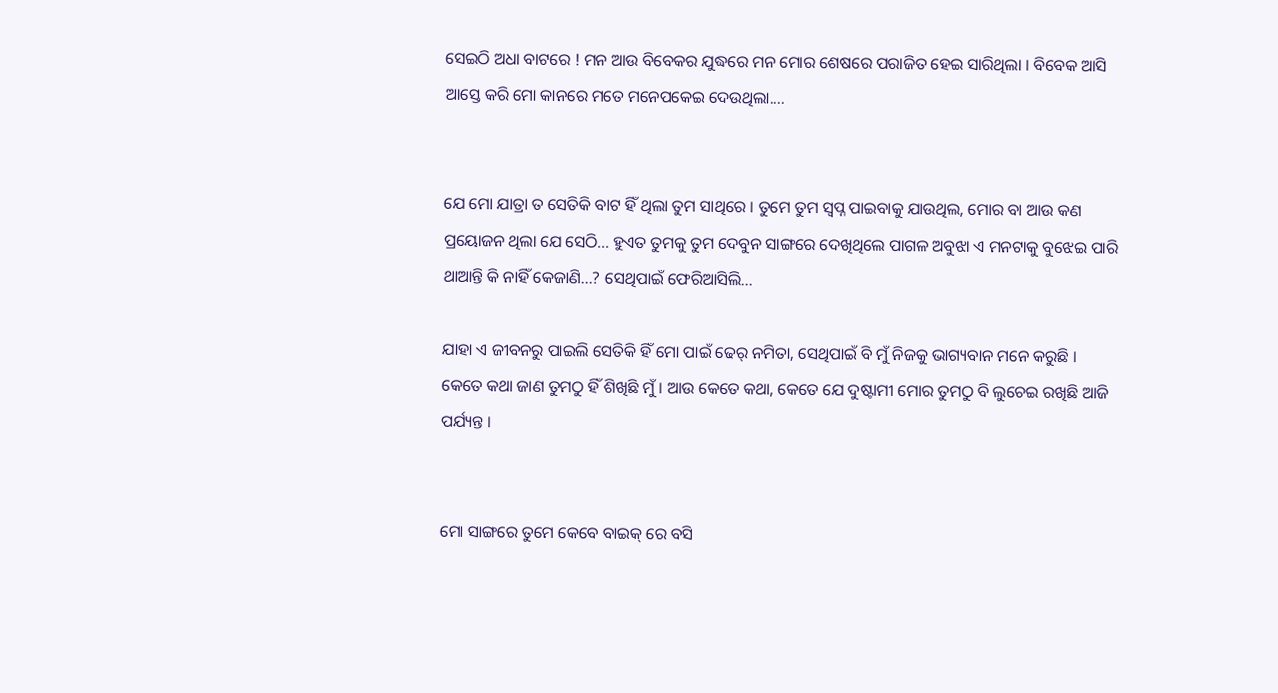ସେଇଠି ଅଧା ବାଟରେ ! ମନ ଆଉ ବିବେକର ଯୁଦ୍ଧରେ ମନ ମୋର ଶେଷରେ ପରାଜିତ ହେଇ ସାରିଥିଲା । ବିବେକ ଆସି ଆସ୍ତେ କରି ମୋ କାନରେ ମତେ ମନେପକେଇ ଦେଉଥିଲା....


ଯେ ମୋ ଯାତ୍ରା ତ ସେତିକି ବାଟ ହିଁ ଥିଲା ତୁମ ସାଥିରେ । ତୁମେ ତୁମ ସ୍ବପ୍ନ ପାଇବାକୁ ଯାଉଥିଲ, ମୋର ବା ଆଉ କଣ ପ୍ରୟୋଜନ ଥିଲା ଯେ ସେଠି... ହୁଏତ ତୁମକୁ ତୁମ ଦେବୁନ ସାଙ୍ଗରେ ଦେଖିଥିଲେ ପାଗଳ ଅବୁଝା ଏ ମନଟାକୁ ବୁଝେଇ ପାରି ଥାଆନ୍ତି କି ନାହିଁ କେଜାଣି...? ସେଥିପାଇଁ ଫେରିଆସିଲି...

ଯାହା ଏ ଜୀବନରୁ ପାଇଲି ସେତିକି ହିଁ ମୋ ପାଇଁ ଢେର୍ ନମିତା, ସେଥିପାଇଁ ବି ମୁଁ ନିଜକୁ ଭାଗ୍ୟବାନ ମନେ କରୁଛି । କେତେ କଥା ଜାଣ ତୁମଠୁ ହିଁ ଶିଖିଛି ମୁଁ । ଆଉ କେତେ କଥା, କେତେ ଯେ ଦୁଷ୍ଟାମୀ ମୋର ତୁମଠୁ ବି ଲୁଚେଇ ରଖିଛି ଆଜି ପର୍ଯ୍ୟନ୍ତ ।


ମୋ ସାଙ୍ଗରେ ତୁମେ କେବେ ବାଇକ୍ ରେ ବସି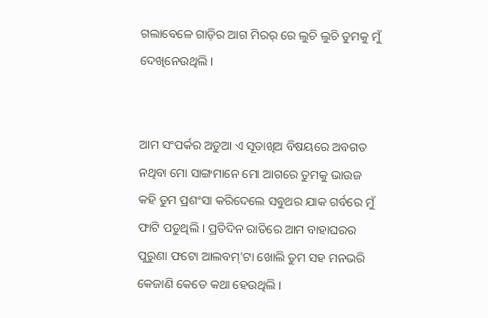ଗଲାବେଳେ ଗାଡ଼ିର ଆଗ ମିରର୍ ରେ ଲୁଚି ଲୁଚି ତୁମକୁ ମୁଁ ଦେଖିନେଉଥିଲି ।


ଆମ ସଂପର୍କର ଅଡୁଆ ଏ ସୂତାଖିଅ ବିଷୟରେ ଅବଗତ ନଥିବା ମୋ ସାଙ୍ଗମାନେ ମୋ ଆଗରେ ତୁମକୁ ଭାଉଜ କହି ତୁମ ପ୍ରଶଂସା କରିଦେଲେ ସବୁଥର ଯାକ ଗର୍ବରେ ମୁଁ ଫାଟି ପଡୁଥିଲି । ପ୍ରତିଦିନ ରାତିରେ ଆମ ବାହାଘରର ପୁରୁଣା ଫଟୋ ଆଲବମ୍'ଟା ଖୋଲି ତୁମ ସହ ମନଭରି କେଜାଣି କେତେ କଥା ହେଉଥିଲି ।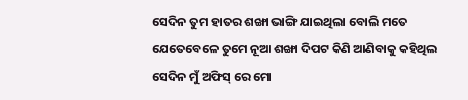ସେଦିନ ତୁମ ହାତର ଶଙ୍ଖା ଭାଙ୍ଗି ଯାଇଥିଲା ବୋଲି ମତେ ଯେତେବେଳେ ତୁମେ ନୂଆ ଶଙ୍ଖା ଦିପଟ କିଣି ଆଣିବାକୁ କହିଥିଲ ସେଦିନ ମୁଁ ଅଫିସ୍ ରେ ମୋ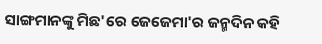ସାଙ୍ଗମାନଙ୍କୁ ମିଛ'ରେ ଜେଜେମା'ର ଜନ୍ମଦିନ କହି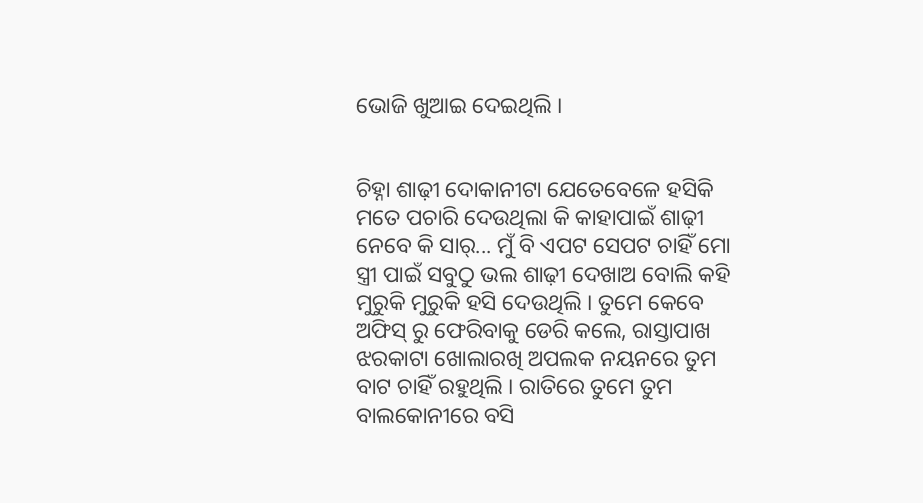ଭୋଜି ଖୁଆଇ ଦେଇଥିଲି ।


ଚିହ୍ନା ଶାଢ଼ୀ ଦୋକାନୀଟା ଯେତେବେଳେ ହସିକି ମତେ ପଚାରି ଦେଉଥିଲା କି କାହାପାଇଁ ଶାଢ଼ୀ ନେବେ କି ସାର୍... ମୁଁ ବି ଏପଟ ସେପଟ ଚାହିଁ ମୋ ସ୍ତ୍ରୀ ପାଇଁ ସବୁଠୁ ଭଲ ଶାଢ଼ୀ ଦେଖାଅ ବୋଲି କହି ମୁରୁକି ମୁରୁକି ହସି ଦେଉଥିଲି । ତୁମେ କେବେ ଅଫିସ୍ ରୁ ଫେରିବାକୁ ଡେରି କଲେ, ରାସ୍ତାପାଖ ଝରକାଟା ଖୋଲାରଖି ଅପଲକ ନୟନରେ ତୁମ ବାଟ ଚାହିଁ ରହୁଥିଲି । ରାତିରେ ତୁମେ ତୁମ ବାଲକୋନୀରେ ବସି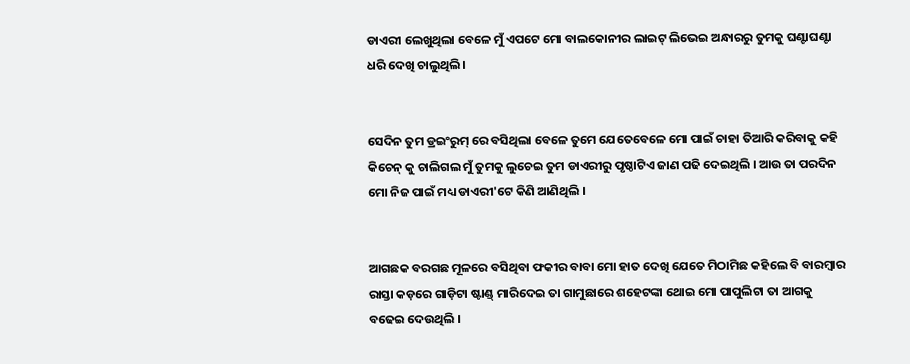ଡାଏରୀ ଲେଖୁଥିଲା ବେଳେ ମୁଁ ଏପଟେ ମୋ ବାଲକୋନୀର ଲାଇଟ୍ ଲିଭେଇ ଅନ୍ଧାରରୁ ତୁମକୁ ଘଣ୍ଟାଘଣ୍ଟା ଧରି ଦେଖି ଚାଲୁଥିଲି ।


ସେଦିନ ତୁମ ଡ୍ରଇଂରୁମ୍ ରେ ବସିଥିଲା ବେଳେ ତୁମେ ଯେତେବେଳେ ମୋ ପାଇଁ ଚାହା ତିଆରି କରିବାକୁ କହି କିଚେନ୍ କୁ ଚାଲିଗଲ ମୁଁ ତୁମକୁ ଲୁଚେଇ ତୁମ ଡାଏରୀରୁ ପୃଷ୍ଠାଟିଏ ଜାଣ ପଢି ଦେଇଥିଲି । ଆଉ ତା ପରଦିନ ମୋ ନିଜ ପାଇଁ ମଧ୍ୟ ଡାଏରୀ'ଟେ କିଣି ଆଣିଥିଲି ।


ଆଗଛକ ବରଗଛ ମୂଳରେ ବସିଥିବା ଫକୀର ବାବା ମୋ ହାତ ଦେଖି ଯେତେ ମିଠାମିଛ କହିଲେ ବି ବାରମ୍ବାର ରାସ୍ତା କଡ଼ରେ ଗାଡ଼ିଟା ଷ୍ଟାଣ୍ଡ୍ ମାରିଦେଇ ତା ଗାମୁଛାରେ ଶହେଟଙ୍କା ଥୋଇ ମୋ ପାପୁଲିଟା ତା ଆଗକୁ ବଢେଇ ଦେଉଥିଲି ।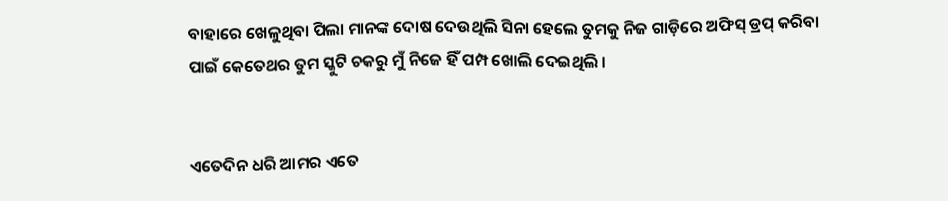ବାହାରେ ଖେଳୁଥିବା ପିଲା ମାନଙ୍କ ଦୋଷ ଦେଉଥିଲି ସିନା ହେଲେ ତୁମକୁ ନିଜ ଗାଡ଼ିରେ ଅଫିସ୍ ଡ୍ରପ୍ କରିବା ପାଇଁ କେତେଥର ତୁମ ସ୍କୁଟି ଚକରୁ ମୁଁ ନିଜେ ହିଁ ପମ୍ପ ଖୋଲି ଦେଇଥିଲି ।


ଏତେଦିନ ଧରି ଆମର ଏତେ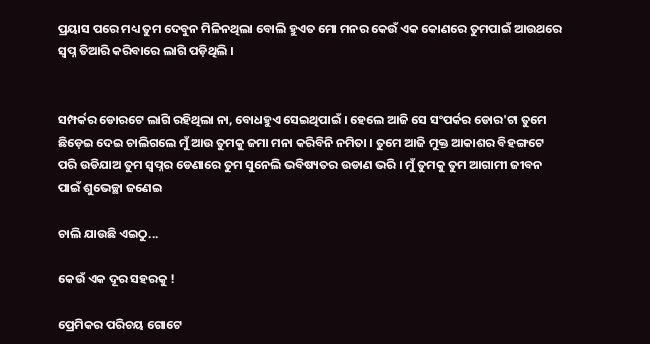ପ୍ରୟାସ ପରେ ମଧ୍ୟ ତୁମ ଦେବୁନ ମିଳିନଥିଲା ବୋଲି ହୁଏତ ମୋ ମନର କେଉଁ ଏକ କୋଣରେ ତୁମପାଇଁ ଆଉଥରେ ସ୍ବପ୍ନ ତିଆରି କରିବାରେ ଲାଗି ପଡ଼ିଥିଲି ।


ସମ୍ପର୍କର ଡୋରଟେ ଲାଗି ରହିଥିଲା ନା, ବୋଧହୁଏ ସେଇଥିପାଇଁ । ହେଲେ ଆଜି ସେ ସଂପର୍କର ଡୋର'ଟା ତୁମେ ଛିଡ଼େଇ ଦେଇ ଚାଲିଗଲେ ମୁଁ ଆଉ ତୁମକୁ ଜମା ମନା କରିବିନି ନମିତା । ତୁମେ ଆଜି ମୁକ୍ତ ଆକାଶର ବିହଙ୍ଗଟେ ପରି ଉଡିଯାଅ ତୁମ ସ୍ୱପ୍ନର ଡେଣାରେ ତୁମ ସୁନେଲି ଭବିଷ୍ୟତର ଉଡାଣ ଭରି । ମୁଁ ତୁମକୁ ତୁମ ଆଗାମୀ ଜୀବନ ପାଇଁ ଶୁଭେଚ୍ଛା ଜଣେଇ

ଚାଲି ଯାଉଛି ଏଇଠୁ...

କେଉଁ ଏକ ଦୂର ସହରକୁ !

ପ୍ରେମିକର ପରିଚୟ ଗୋଟେ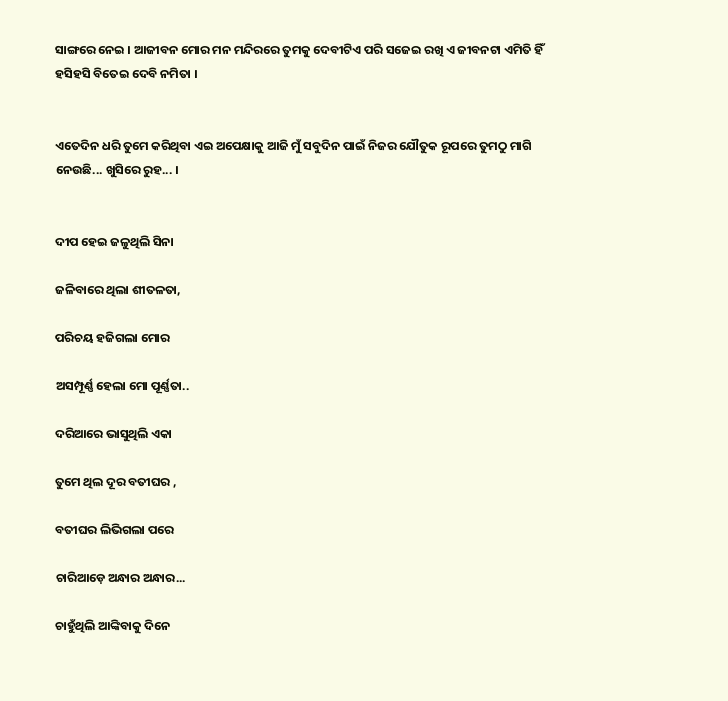ସାଙ୍ଗରେ ନେଇ । ଆଜୀବନ ମୋର ମନ ମନ୍ଦିରରେ ତୁମକୁ ଦେବୀଟିଏ ପରି ସଜେଇ ରଖି ଏ ଜୀବନଟା ଏମିତି ହିଁ ହସିହସି ବିତେଇ ଦେବି ନମିତା ।


ଏତେଦିନ ଧରି ତୁମେ କରିଥିବା ଏଇ ଅପେକ୍ଷାକୁ ଆଜି ମୁଁ ସବୁଦିନ ପାଇଁ ନିଜର ଯୌତୁକ ରୂପରେ ତୁମଠୁ ମାଗି ନେଉଛି... ଖୁସିରେ ରୁହ... ।


ଦୀପ ହେଇ ଜଳୁଥିଲି ସିନା

ଜଳିବାରେ ଥିଲା ଶୀତଳତା,

ପରିଚୟ ହଜିଗଲା ମୋର

ଅସମ୍ପୂର୍ଣ୍ଣ ହେଲା ମୋ ପୂର୍ଣ୍ଣତା..

ଦରିଆରେ ଭାସୁଥିଲି ଏକା

ତୁମେ ଥିଲ ଦୂର ବତୀଘର ,

ବତୀଘର ଲିଭିଗଲା ପରେ

ଚାରିଆଡ଼େ ଅନ୍ଧାର ଅନ୍ଧାର...

ଚାହୁଁଥିଲି ଆଙ୍କିବାକୁ ଦିନେ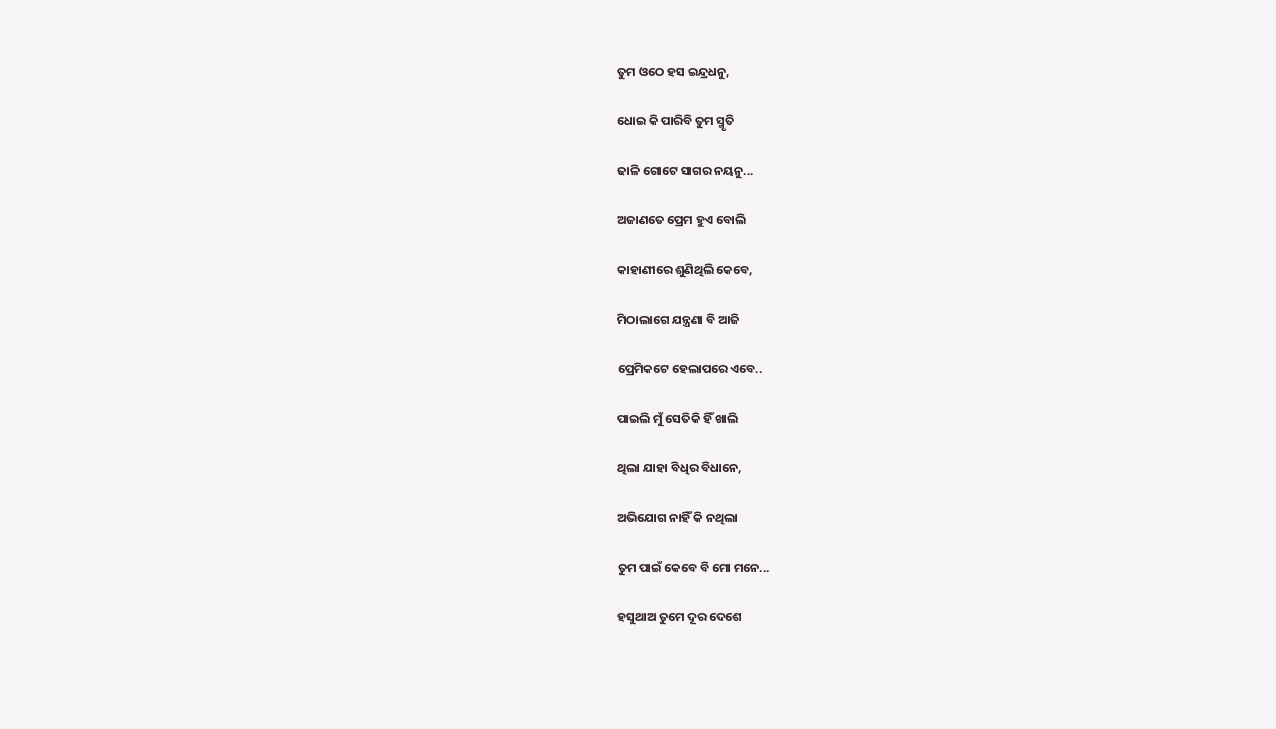ତୁମ ଓଠେ ହସ ଇନ୍ଦ୍ରଧନୁ,

ଧୋଇ କି ପାରିବି ତୁମ ସ୍ମୃତି

ଢାଳି ଗୋଟେ ସାଗର ନୟନୁ...

ଅଜାଣତେ ପ୍ରେମ ହୁଏ ବୋଲି

କାହାଣୀରେ ଶୁଣିଥିଲି କେବେ,

ମିଠାଲାଗେ ଯନ୍ତ୍ରଣା ବି ଆଜି

ପ୍ରେମିକଟେ ହେଲାପରେ ଏବେ..

ପାଇଲି ମୁଁ ସେତିକି ହିଁ ଖାଲି

ଥିଲା ଯାହା ବିଧିର ବିଧାନେ,

ଅଭିଯୋଗ ନାହିଁ କି ନଥିଲା

ତୁମ ପାଇଁ କେବେ ବି ମୋ ମନେ...

ହସୁଥାଅ ତୁମେ ଦୂର ଦେଶେ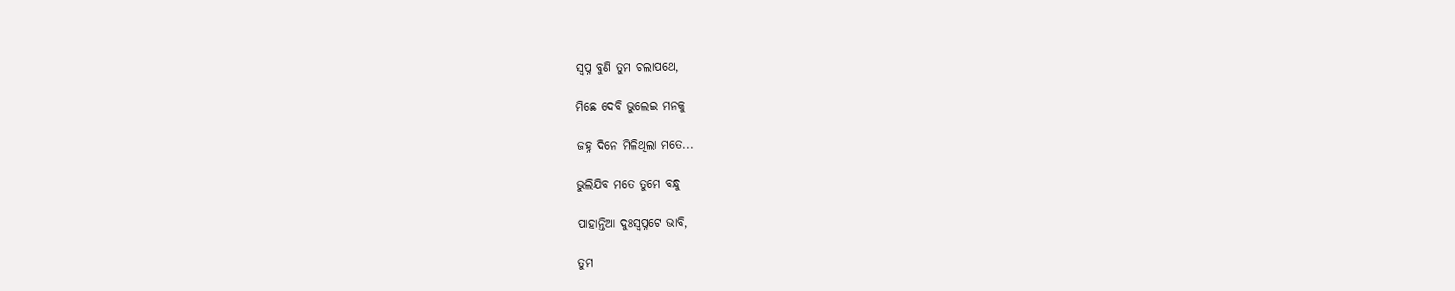ସ୍ବପ୍ନ ବୁଣି ତୁମ ଚଲାପଥେ,

ମିଛେ ଦେବି ଭୁଲେଇ ମନକୁ

ଜହ୍ନ ଦିନେ ମିଳିଥିଲା ମତେ...

ଭୁଲିଯିବ ମତେ ତୁମେ ବନ୍ଧୁ

ପାହାନ୍ତିଆ ଦୁଃସ୍ଵପ୍ନଟେ ଭାବି,

ତୁମ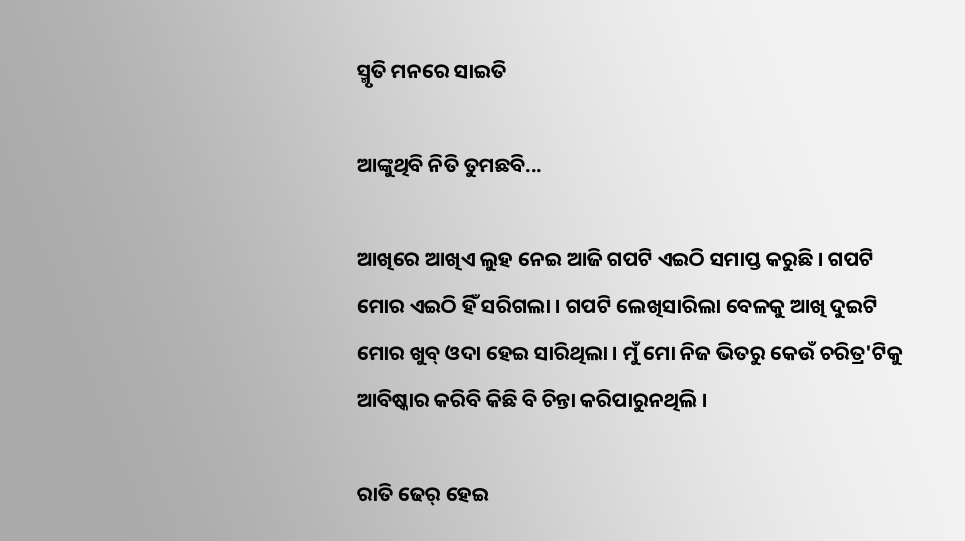ସ୍ମୃତି ମନରେ ସାଇତି

ଆଙ୍କୁଥିବି ନିତି ତୁମଛବି...

ଆଖିରେ ଆଖିଏ ଲୁହ ନେଇ ଆଜି ଗପଟି ଏଇଠି ସମାପ୍ତ କରୁଛି । ଗପଟି ମୋର ଏଇଠି ହିଁ ସରିଗଲା । ଗପଟି ଲେଖିସାରିଲା ବେଳକୁ ଆଖି ଦୁଇଟି ମୋର ଖୁବ୍ ଓଦା ହେଇ ସାରିଥିଲା । ମୁଁ ମୋ ନିଜ ଭିତରୁ କେଉଁ ଚରିତ୍ର'ଟିକୁ ଆବିଷ୍କାର କରିବି କିଛି ବି ଚିନ୍ତା କରିପାରୁନଥିଲି ।

ରାତି ଢେର୍ ହେଇ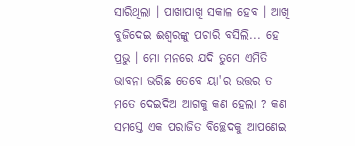ସାରିଥିଲା । ପାଖାପାଖି ସକାଳ ହେବ । ଆଖି ବୁଜିଦେଇ ଈଶ୍ୱରଙ୍କୁ ପଚାରି ବସିଲି... ହେ ପ୍ରଭୁ । ମୋ ମନରେ ଯଦି ତୁମେ ଏମିତି ଭାବନା ଭରିଛ ତେବେ ୟା'ର ଉତ୍ତର ତ ମତେ ଦେଇଦିଅ ଆଗକୁ କଣ ହେଲା ? କଣ ସମସ୍ତେ ଏକ ପରାଜିତ ବିଚ୍ଛେଦକୁ ଆପଣେଇ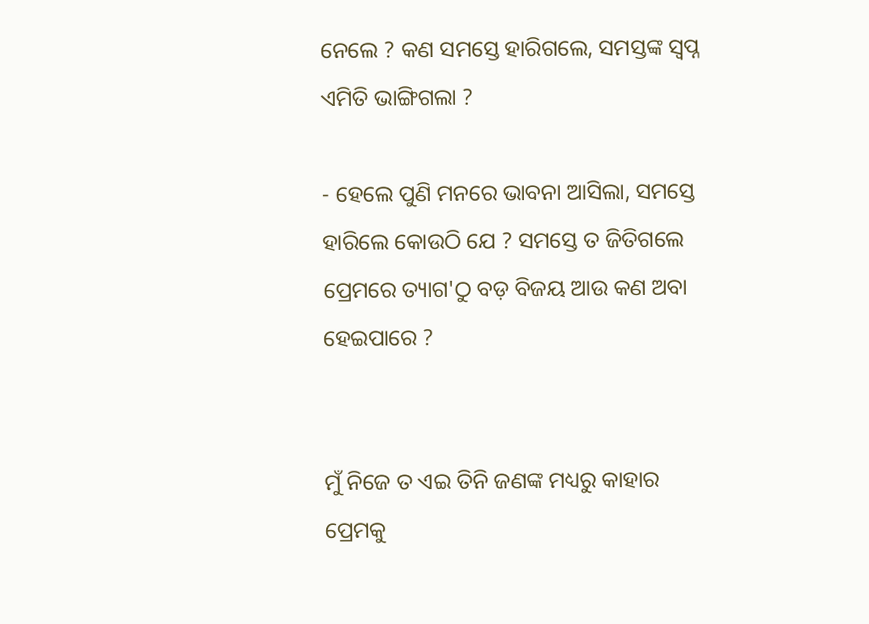ନେଲେ ? କଣ ସମସ୍ତେ ହାରିଗଲେ, ସମସ୍ତଙ୍କ ସ୍ବପ୍ନ ଏମିତି ଭାଙ୍ଗିଗଲା ?

- ହେଲେ ପୁଣି ମନରେ ଭାବନା ଆସିଲା, ସମସ୍ତେ ହାରିଲେ କୋଉଠି ଯେ ? ସମସ୍ତେ ତ ଜିତିଗଲେ ପ୍ରେମରେ ତ୍ୟାଗ'ଠୁ ବଡ଼ ବିଜୟ ଆଉ କଣ ଅବା ହେଇପାରେ ?


ମୁଁ ନିଜେ ତ ଏଇ ତିନି ଜଣଙ୍କ ମଧ୍ୟରୁ କାହାର ପ୍ରେମକୁ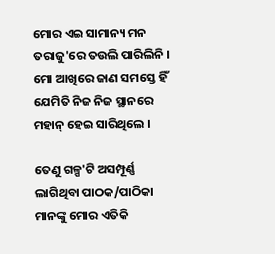ମୋର ଏଇ ସାମାନ୍ୟ ମନ ତରାଜୁ'ରେ ତଉଲି ପାରିଲିନି । ମୋ ଆଖିରେ ଜାଣ ସମସ୍ତେ ହିଁ ଯେମିତି ନିଜ ନିଜ ସ୍ଥାନରେ ମହାନ୍ ହେଇ ସାରିଥିଲେ ।

ତେଣୁ ଗଳ୍ପ'ଟି ଅସମ୍ପୂର୍ଣ୍ଣ ଲାଗିଥିବା ପାଠକ/ପାଠିକା ମାନଙ୍କୁ ମୋର ଏତିକି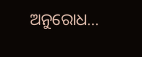ଅନୁରୋଧ...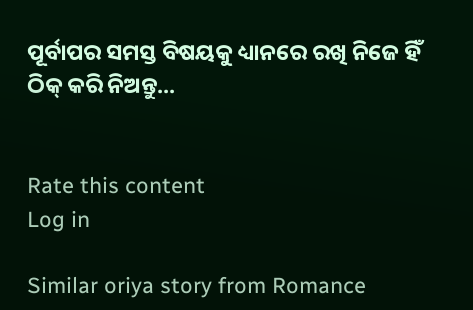ପୂର୍ବାପର ସମସ୍ତ ବିଷୟକୁ ଧ୍ୟାନରେ ରଖି ନିଜେ ହିଁ ଠିକ୍ କରି ନିଅନ୍ତୁ...


Rate this content
Log in

Similar oriya story from Romance